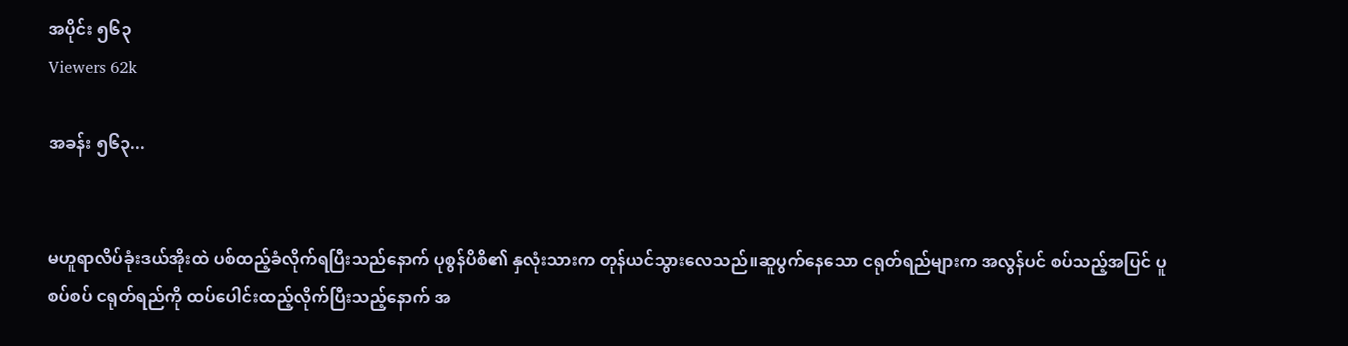အပိုင်း ၅၆၃
Viewers 62k

အခန်း ၅၆၃...


မဟူရာလိပ်ခုံးဒယ်အိုးထဲ ပစ်ထည့်ခံလိုက်ရပြီးသည်နောက် ပုစွန်ပိစိ၏ နှလုံးသားက တုန်ယင်သွားလေသည်။ဆူပွက်နေသော ငရုတ်ရည်များက အလွန်ပင် စပ်သည့်အပြင် ပူစပ်စပ် ငရုတ်ရည်ကို ထပ်ပေါင်းထည့်လိုက်ပြီးသည့်နောက် အ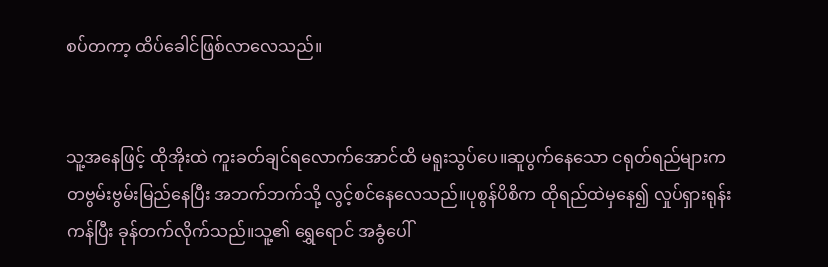စပ်တကာ့ ထိပ်ခေါင်ဖြစ်လာလေသည်။


သူ့အနေဖြင့် ထိုအိုးထဲ ကူးခတ်ချင်ရလောက်အောင်ထိ မရူးသွပ်ပေ။ဆူပွက်နေသော ငရုတ်ရည်များက တဗွမ်းဗွမ်းမြည်နေပြီး အဘက်ဘက်သို့ လွင့်စင်နေလေသည်။ပုစွန်ပိစိက ထိုရည်ထဲမှနေ၍ လှုပ်ရှားရုန်းကန်ပြီး ခုန်တက်လိုက်သည်။သူ့၏ ရွှေရောင် အခွံပေါ်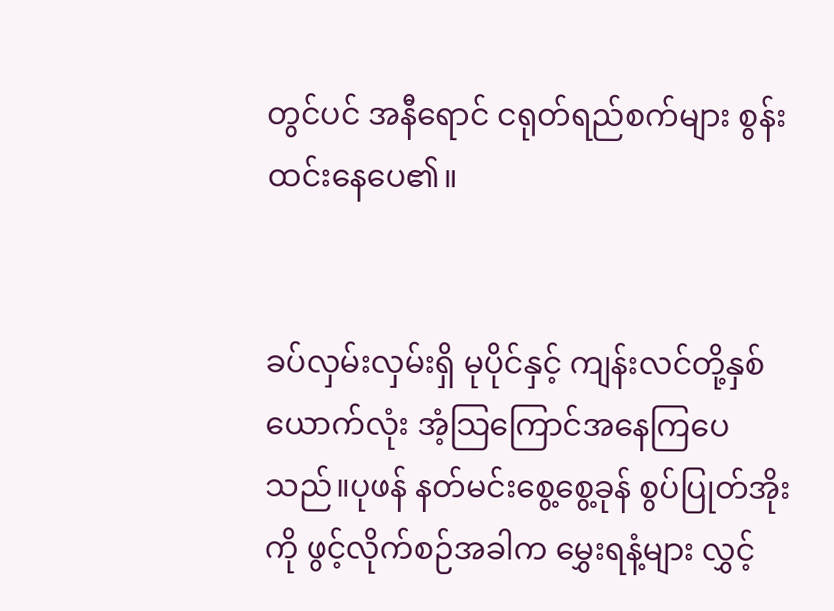တွင်ပင် အနီရောင် ငရုတ်ရည်စက်များ စွန်းထင်းနေပေ၏။


ခပ်လှမ်းလှမ်းရှိ မုပိုင်နှင့် ကျန်းလင်တို့နှစ်ယောက်လုံး အံ့သြကြောင်အနေကြပေသည်။ပုဖန် နတ်မင်းစွေ့စွေ့ခုန် စွပ်ပြုတ်အိုးကို ဖွင့်လိုက်စဉ်အခါက မွှေးရနံ့များ လွှင့်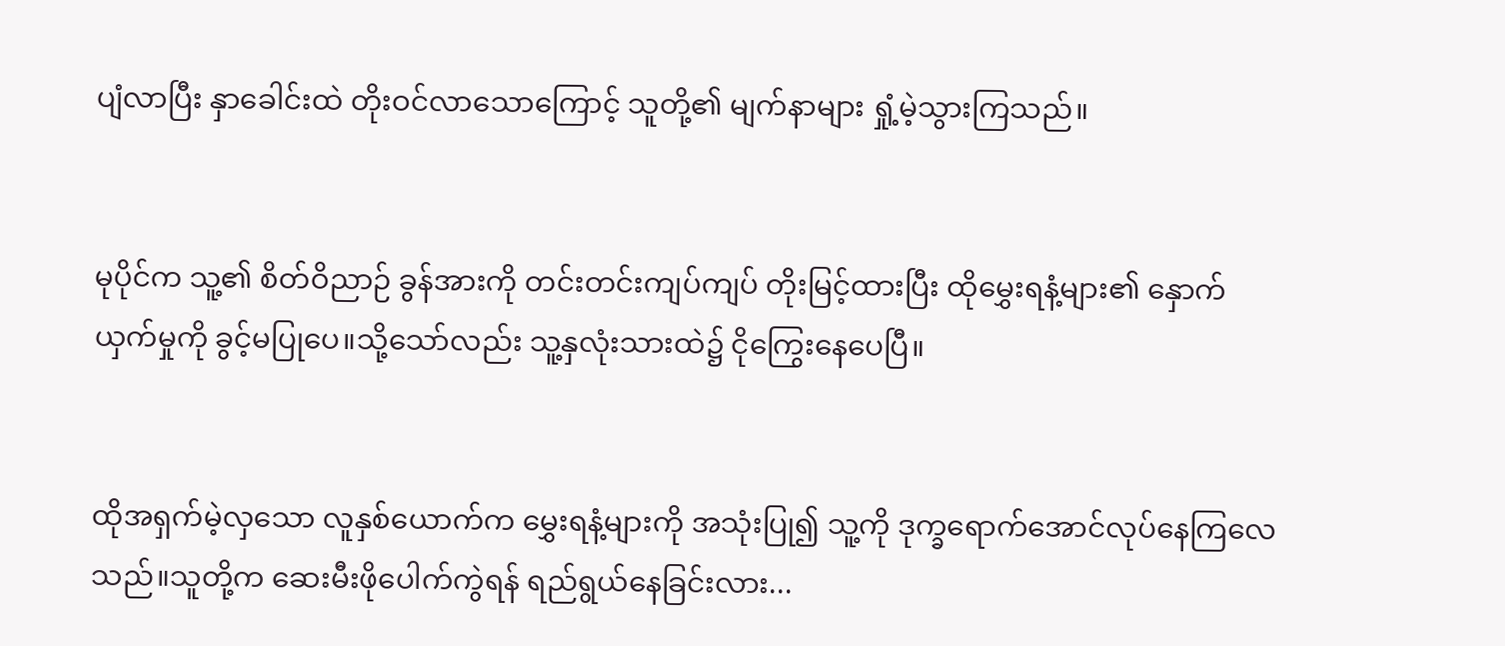ပျံလာပြီး နှာခေါင်းထဲ တိုးဝင်လာသောကြောင့် သူတို့၏ မျက်နာများ ရှုံ့မဲ့သွားကြသည်။


မုပိုင်က သူ့၏ စိတ်ဝိညာဉ် ခွန်အားကို တင်းတင်းကျပ်ကျပ် တိုးမြင့်ထားပြီး ထိုမွှေးရနံ့များ၏ နှောက်ယှက်မှုကို ခွင့်မပြုပေ။သို့သော်လည်း သူ့နှလုံးသားထဲ၌ ငိုကြွေးနေပေပြီ။


ထိုအရှက်မဲ့လှသော လူနှစ်ယောက်က မွှေးရနံ့များကို အသုံးပြု၍ သူ့ကို ဒုက္ခရောက်အောင်လုပ်နေကြလေသည်။သူတို့က ဆေးမီးဖိုပေါက်ကွဲရန် ရည်ရွယ်နေခြင်းလား...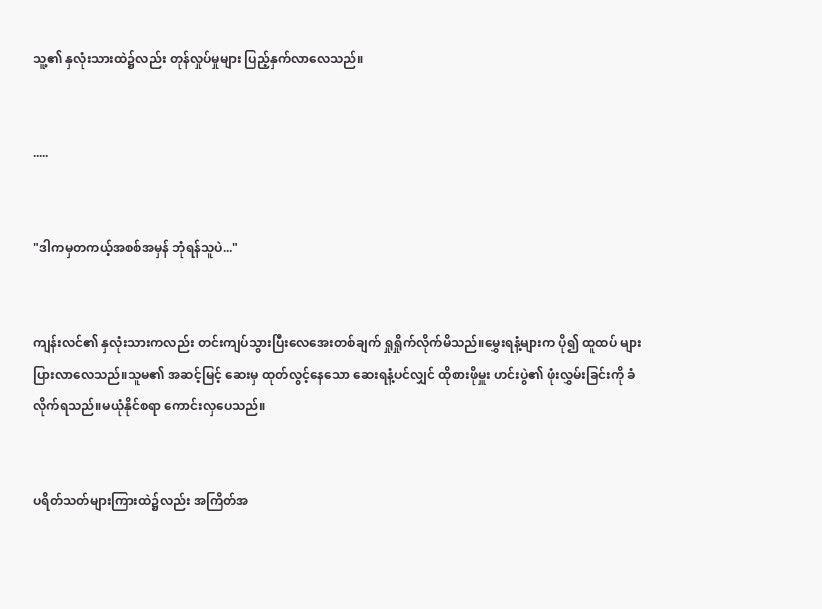သူ့၏ နှလုံးသားထဲ၌လည်း တုန်လှုပ်မှုများ ပြည့်နှက်လာလေသည်။


.....


"ဒါကမှတကယ့်အစစ်အမှန် ဘုံရန်သူပဲ..."


ကျန်းလင်၏ နှလုံးသားကလည်း တင်းကျပ်သွားပြီးလေအေးတစ်ချက် ရှုရှိုက်လိုက်မိသည်။မွှေးရနံ့များက ပို၍ ထူထပ် များပြားလာလေသည်။သူမ၏ အဆင့်မြင့် ဆေးမှ ထုတ်လွင့်နေသော ဆေးရနံ့ပင်လျှင် ထိုစားဖိုမှူး ဟင်းပွဲ၏ ဖုံးလွှမ်းခြင်းကို ခံလိုက်ရသည်။မယုံနိုင်စရာ ကောင်းလှပေသည်။


ပရိတ်သတ်များကြားထဲ၌လည်း အကြိတ်အ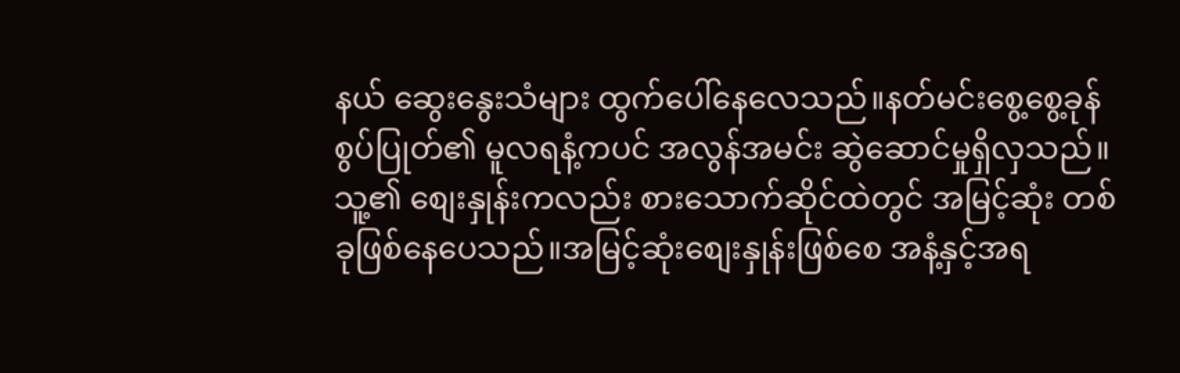နယ် ဆွေးနွေးသံများ ထွက်ပေါ်နေလေသည်။နတ်မင်းစွေ့စွေ့ခုန် စွပ်ပြုတ်၏ မူလရနံ့ကပင် အလွန်အမင်း ဆွဲဆောင်မှုရှိလှသည်။သူ့၏ စျေးနှုန်းကလည်း စားသောက်ဆိုင်ထဲတွင် အမြင့်ဆုံး တစ်ခုဖြစ်နေပေသည်။အမြင့်ဆုံးစျေးနှုန်းဖြစ်စေ အနံ့နှင့်အရ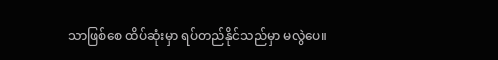သာဖြစ်စေ ထိပ်ဆုံးမှာ ရပ်တည်နိုင်သည်မှာ မလွဲပေ။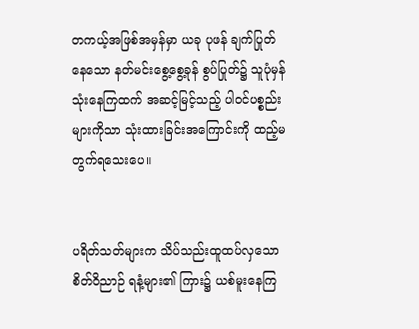တကယ့်အဖြစ်အမှန်မှာ ယခု ပုဖန် ချက်ပြုတ်နေသော နတ်မင်းစွေ့စွေ့ခုန် စွပ်ပြုတ်၌ သူပုံမှန်သုံးနေကြထက် အဆင့်မြင့်သည့် ပါဝင်ပစ္စည်းများကိုသာ သုံးထားခြင်းအကြောင်းကို ထည့်မတွက်ရသေးပေ။


ပရိတ်သတ်များက သိပ်သည်းထူထပ်လှသော စိတ်ဝိညာဉ် ရနံ့များ၏ ကြား၌ ယစ်မူးနေကြ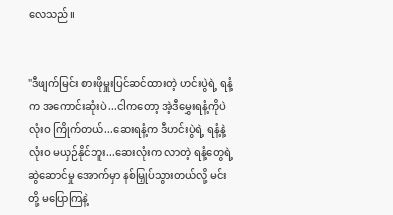လေသည်။


"ဒီဖျက်မြင်း စားဖိုမှူးပြင်ဆင်ထားတဲ့ ဟင်းပွဲရဲ့ ရနံ့က အကောင်းဆုံးပဲ...ငါကတော့ အဲ့ဒီမွှေးရနံ့ကိုပဲ လုံးဝ ကြိုက်တယ်...ဆေးရနံ့က ဒီဟင်းပွဲရဲ့ ရနံ့နဲ့ လုံးဝ မယှဉ်နိုင်ဘူး...ဆေးလုံးက လာတဲ့ ရနံ့တွေရဲ့ ဆွဲဆောင်မှု အောက်မှာ နစ်မြှုပ်သွားတယ်လို့ မင်းတို့ မပြောကြနဲ့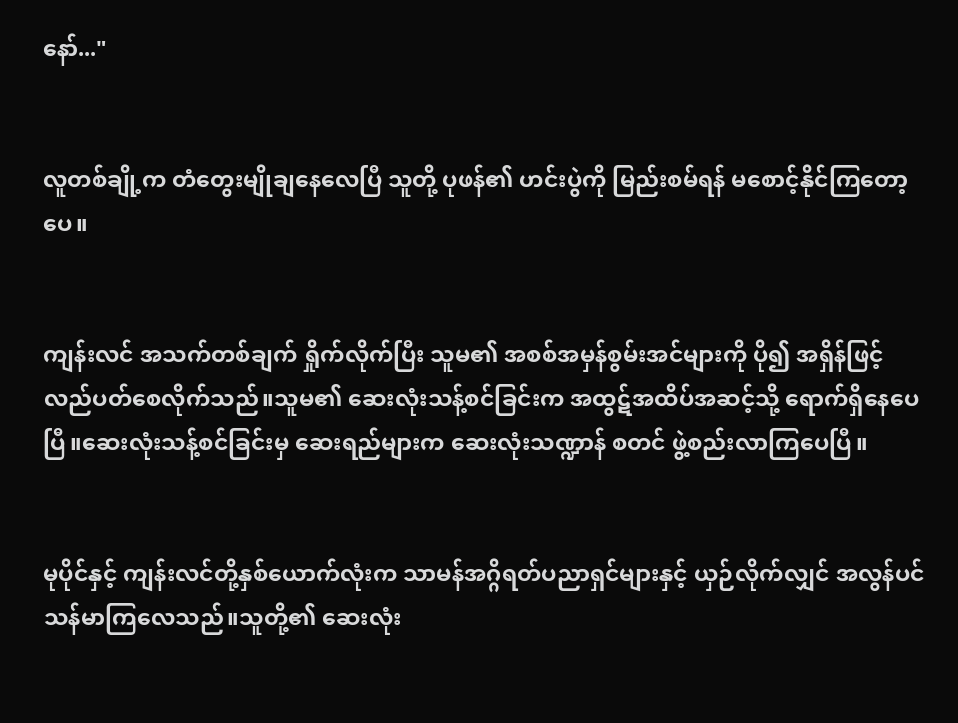နော်..."


လူတစ်ချို့က တံတွေးမျိုချနေလေပြီ သူတို့ ပုဖန်၏ ဟင်းပွဲကို မြည်းစမ်ရန် မစောင့်နိုင်ကြတော့ပေ။


ကျန်းလင် အသက်တစ်ချက် ရှိုက်လိုက်ပြီး သူမ၏ အစစ်အမှန်စွမ်းအင်များကို ပို၍ အရှိန်ဖြင့် လည်ပတ်စေလိုက်သည်။သူမ၏ ဆေးလုံးသန့်စင်ခြင်းက အထွဋ်အထိပ်အဆင့်သို့ ရောက်ရှိနေပေပြီ။ဆေးလုံးသန့်စင်ခြင်းမှ ဆေးရည်များက ဆေးလုံးသဏ္ဍာန် စတင် ဖွဲ့စည်းလာကြပေပြီ။


မုပိုင်နှင့် ကျန်းလင်တို့နှစ်ယောက်လုံးက သာမန်အဂ္ဂိရတ်ပညာရှင်များနှင့် ယှဉ်လိုက်လျှင် အလွန်ပင် သန်မာကြလေသည်။သူတို့၏ ဆေးလုံး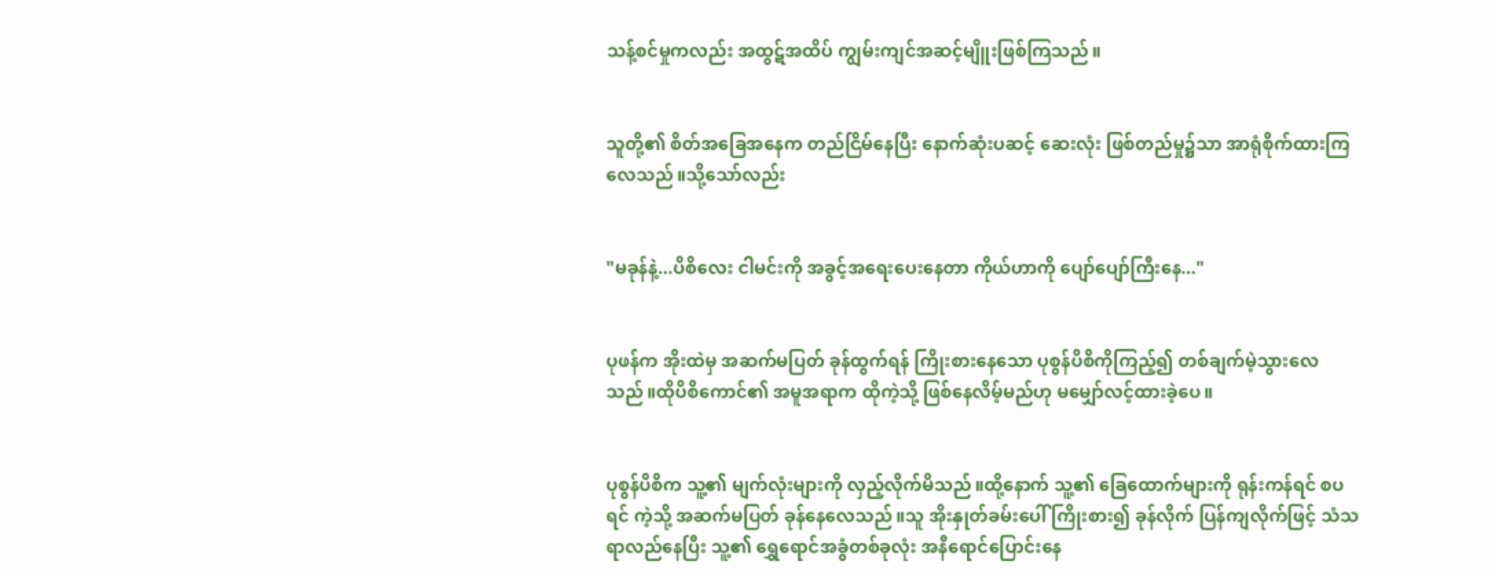သန့်စင်မှုကလည်း အထွဋ်အထိပ် ကျွမ်းကျင်အဆင့်မျိူးဖြစ်ကြသည်။


သူတို့၏ စိတ်အခြေအနေက တည်ငြိမ်နေပြီး နောက်ဆုံးပဆင့် ဆေးလုံး ဖြစ်တည်မှု၌သာ အာရုံစိုက်ထားကြလေသည်။သို့သော်လည်း


"မခုန်နဲ့...ပိစိလေး ငါမင်းကို အခွင့်အရေးပေးနေတာ ကိုယ်ဟာကို ပျော်ပျော်ကြီးနေ..."


ပုဖန်က အိုးထဲမှ အဆက်မပြတ် ခုန်ထွက်ရန် ကြိုးစားနေသော ပုစွန်ပိစိကိုကြည့်၍ တစ်ချက်မဲ့သွားလေသည်။ထိုပိစိကောင်၏ အမူအရာက ထိုကဲ့သို့ ဖြစ်နေလိမ့်မည်ဟု မမျှော်လင့်ထားခဲ့ပေ။


ပုစွန်ပိစိက သူ့၏ မျက်လုံးများကို လှည့်လိုက်မိသည်။ထို့နောက် သူ့၏ ခြေထောက်များကို ရုန်းကန်ရင် စပရင် ကဲ့သို့ အဆက်မပြတ် ခုန်နေလေသည်။သူ အိုးနှုတ်ခမ်းပေါ် ကြိုးစား၍ ခုန်လိုက် ပြန်ကျလိုက်ဖြင့် သံသရာလည်နေပြီး သူ့၏ ရွှေရောင်အခွံတစ်ခုလုံး အနီရောင်ပြောင်းနေ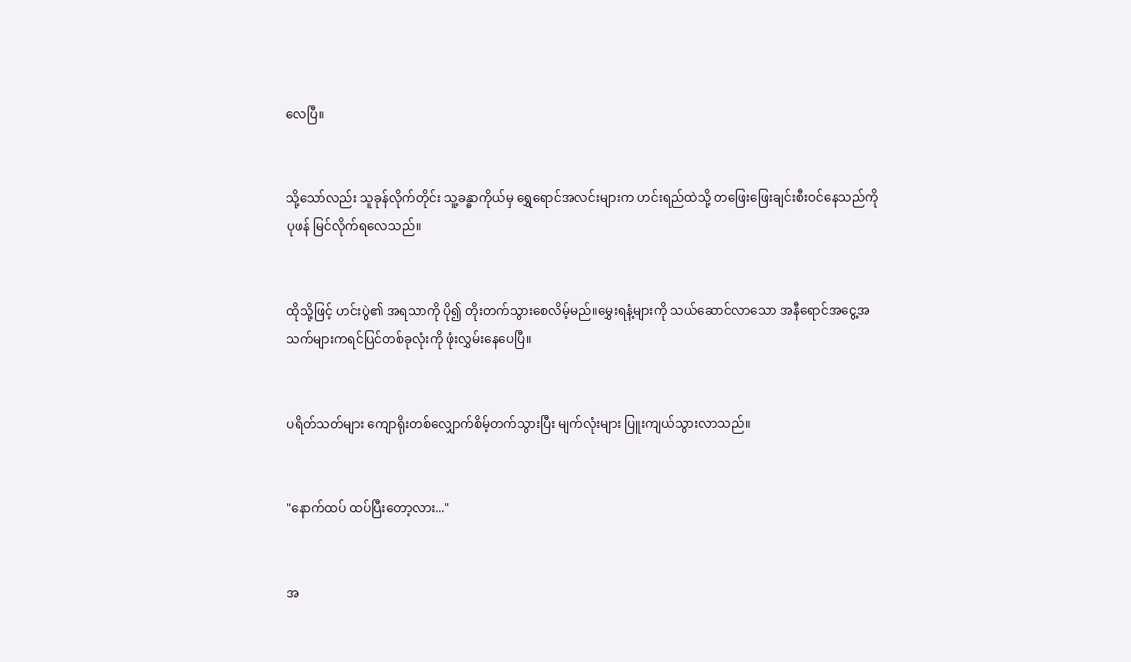လေပြီ။


သို့သော်လည်း သူခုန်လိုက်တိုင်း သူ့ခန္ဓာကိုယ်မှ ရွှေရောင်အလင်းများက ဟင်းရည်ထဲသို့ တဖြေးဖြေးချင်းစီးဝင်နေသည်ကို ပုဖန် မြင်လိုက်ရလေသည်။


ထိုသို့ဖြင့် ဟင်းပွဲ၏ အရသာကို ပို၍ တိုးတက်သွားစေလိမ့်မည်။မွှေးရနံ့များကို သယ်ဆောင်လာသော အနီရောင်အငွေ့အသက်များကရင်ပြင်တစ်ခုလုံးကို ဖုံးလွှမ်းနေပေပြီ။


ပရိတ်သတ်များ ကျောရိုးတစ်လျှောက်စိမ့်တက်သွားပြီး မျက်လုံးများ ပြူးကျယ်သွားလာသည်။


"နောက်ထပ် ထပ်ပြီးတော့လား..."


အ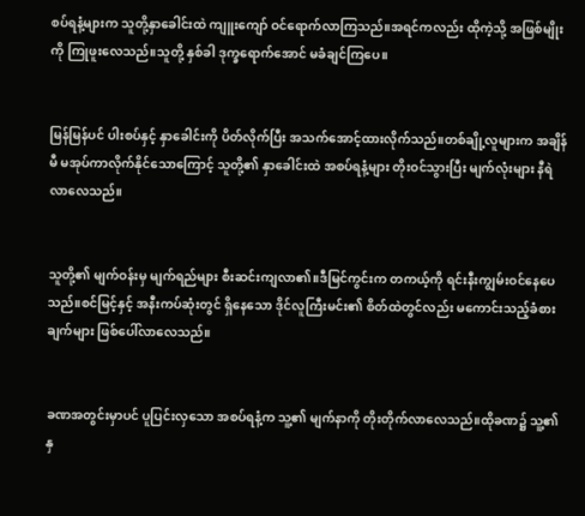စပ်ရနံ့များက သူတို့နှာခေါင်းထဲ ကျူးကျော် ဝင်ရောက်လာကြသည်။အရင်ကလည်း ထိုကဲ့သို့ အဖြစ်မျိုးကို ကြုဖူးလေသည်။သူတို့ နှစ်ခါ ဒုက္ခရောက်အောင် မခံချင်ကြပေ။


မြန်မြန်ပင် ပါးစပ်နှင့် နှာခေါင်းကို ပိတ်လိုက်ပြီး အသက်အောင့်ထားလိုက်သည်။တစ်ချို့လူများက အချိန်မီ မအုပ်ကာလိုက်နိုင်သောကြောင့် သူတို့၏ နှာခေါင်းထဲ အစပ်ရနံ့များ တိုးဝင်သွားပြီး မျက်လုံးများ နီရဲလာလေသည်။


သူတို့၏ မျက်ဝန်းမှ မျက်ရည်များ စီးဆင်းကျလာ၏။ဒီမြင်ကွင်းက တကယ့်ကို ရင်းနီးကျွမ်းဝင်နေပေသည်။စင်မြင့်နှင့် အနီးကပ်ဆုံးတွင် ရှိနေသော ဒိုင်လူကြီးမင်း၏ စိတ်ထဲတွင်လည်း မကောင်းသည့်ခံစားချက်များ ဖြစ်ပေါ်လာလေသည်။


ခဏအတွင်းမှာပင် ပူပြင်းလှသော အစပ်ရနံ့က သူ့၏ မျက်နာကို တိုးတိုက်လာလေသည်။ထိုခဏ၌ သူ့၏ နှ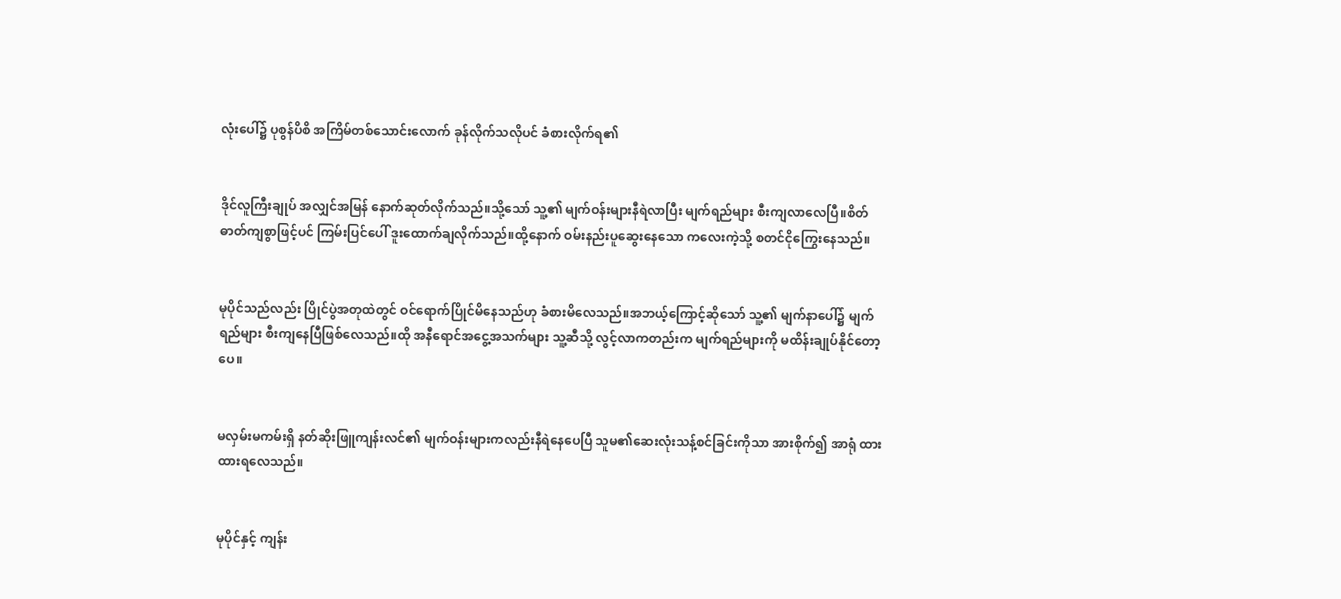လုံးပေါ်၌ ပုစွန်ပိစိ အကြိမ်တစ်သောင်းလောက် ခုန်လိုက်သလိုပင် ခံစားလိုက်ရ၏


ဒိုင်လူကြီးချုပ် အလျှင်အမြန် နောက်ဆုတ်လိုက်သည်။သို့သော် သူ့၏ မျက်ဝန်းများနီရဲလာပြီး မျက်ရည်များ စီးကျလာလေပြီ။စိတ်ဓာတ်ကျစွာဖြင့်ပင် ကြမ်းပြင်ပေါ် ဒူးထောက်ချလိုက်သည်။ထို့နောက် ဝမ်းနည်းပူဆွေးနေသော ကလေးကဲ့သို့ စတင်ငိုကြွေးနေသည်။


မုပိုင်သည်လည်း ပြိုင်ပွဲအတုထဲတွင် ဝင်ရောက်ပြိုင်မိနေသည်ဟု ခံစားမိလေသည်။အဘယ့်ကြောင့်ဆိုသော် သူ့၏ မျက်နာပေါ်၌ မျက်ရည်များ စီးကျနေပြီဖြစ်လေသည်။ထို အနီရောင်အငွေ့အသက်များ သူ့ဆီသို့ လွင့်လာကတည်းက မျက်ရည်များကို မထိန်းချုပ်နိုင်တော့ပေ။


မလှမ်းမကမ်းရှိ နတ်ဆိုးဖြူကျန်းလင်၏ မျက်ဝန်းများကလည်းနီရဲနေပေပြီ သူမ၏ဆေးလုံးသန့်စင်ခြင်းကိုသာ အားစိုက်၍ အာရုံ ထားထားရလေသည်။


မုပိုင်နှင့် ကျန်း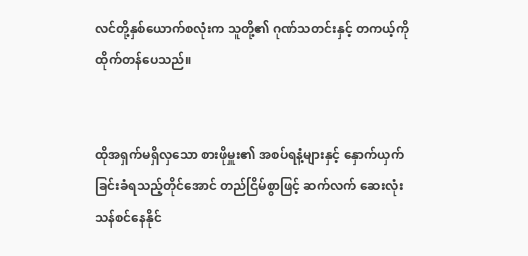လင်တို့နှစ်ယောက်စလုံးက သူတို့၏ ဂုဏ်သတင်းနှင့် တကယ့်ကို ထိုက်တန်ပေသည်။


ထိုအရှက်မရှိလှသော စားဖိုမှူး၏ အစပ်ရနံ့များနှင့် နှောက်ယှက်ခြင်းခံရသည့်တိုင်အောင် တည်ငြိမ်စွာဖြင့် ဆက်လက် ဆေးလုံး သန်စင်နေနိုင်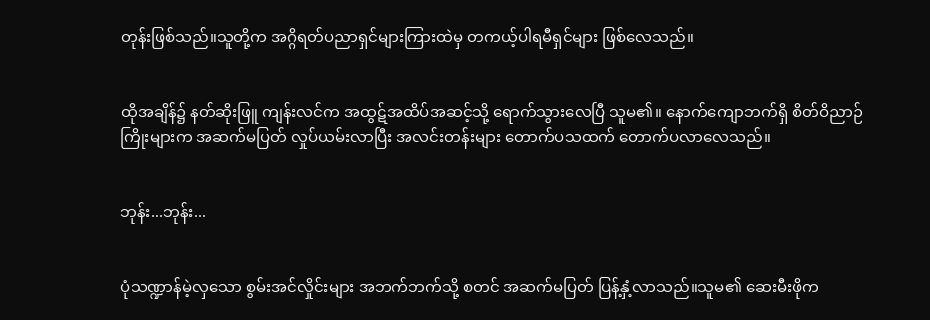တုန်းဖြစ်သည်။သူတို့က အဂ္ဂိရတ်ပညာရှင်များကြားထဲမှ တကယ့်ပါရမီရှင်များ ဖြစ်လေသည်။


ထိုအချိန်၌ နတ်ဆိုးဖြူ ကျန်းလင်က အထွဋ်အထိပ်အဆင့်သို့ ရောက်သွားလေပြီ သူမ၏။ နောက်ကျောဘက်ရှိ စိတ်ဝိညာဉ်ကြိုးများက အဆက်မပြတ် လှုပ်ယမ်းလာပြီး အလင်းတန်းများ တောက်ပသထက် တောက်ပလာလေသည်။


ဘုန်း...ဘုန်း...


ပုံသဏ္ဍာန်မဲ့လှသော စွမ်းအင်လှိုင်းများ အဘက်ဘက်သို့ စတင် အဆက်မပြတ် ပြန့်နှံ့လာသည်။သူမ၏ ဆေးမီးဖိုက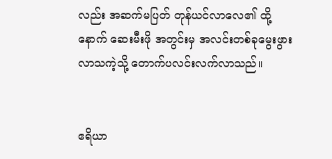လည်း အဆက်မပြတ် တုန်ယင်လာလေ၏ ထို့နောက် ဆေးမီးဖို အတွင်းမှ အလင်းတစ်ခုမွေးဖွားလာသကဲ့သို့ တောက်ပလင်းလက်လာသည်။


ဧရိယာ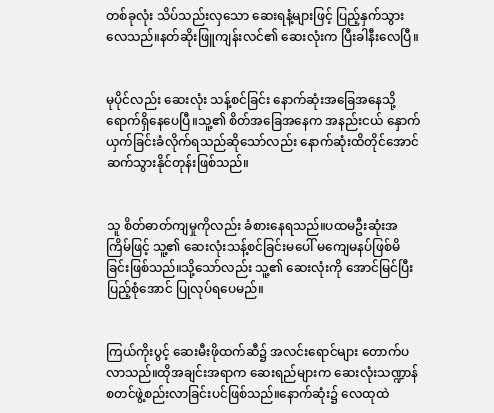တစ်ခုလုံး သိပ်သည်းလှသော ဆေးရနံ့များဖြင့် ပြည့်နှက်သွားလေသည်။နတ်ဆိုးဖြူကျန်းလင်၏ ဆေးလုံးက ပြီးခါနီးလေပြီ။


မုပိုင်လည်း ဆေးလုံး သန့်စင်ခြင်း နောက်ဆုံးအခြေအနေသို့ ရောက်ရှိနေပေပြီ။သူ့၏ စိတ်အခြေအနေက အနည်းငယ် နှောက်ယှက်ခြင်းခံလိုက်ရသည်ဆိုသော်လည်း နောက်ဆုံးထိတိုင်အောင် ဆက်သွားနိုင်တုန်းဖြစ်သည်။


သူ စိတ်ဓာတ်ကျမှုကိုလည်း ခံစားနေရသည်။ပထမဦးဆုံးအကြိမ်ဖြင့် သူ့၏ ဆေးလုံးသန့်စင်ခြင်းမပေါ် မကျေမနပ်ဖြစ်မိခြင်းဖြစ်သည်။သို့သော်လည်း သူ့၏ ဆေးလုံးကို အောင်မြင်ပြီးပြည့်စုံအောင် ပြုလုပ်ရပေမည်။


ကြယ်ကိုးပွင့် ဆေးမီးဖိုထက်ဆီ၌ အလင်းရောင်များ တောက်ပလာသည်။ထိုအချင်းအရာက ဆေးရည်များက ဆေးလုံးသဏ္ဍာန် စတင်ဖွဲ့စည်းလာခြင်းပင်ဖြစ်သည်။နောက်ဆုံး၌ လေထုထဲ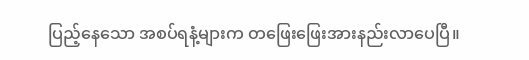ပြည့်နေသော အစပ်ရနံ့များက တဖြေးဖြေးအားနည်းလာပေပြီ။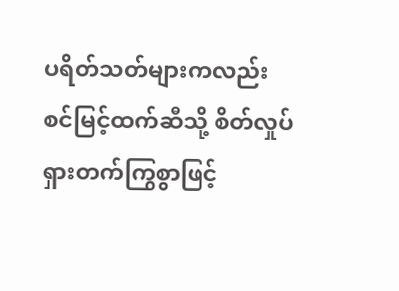ပရိတ်သတ်များကလည်း စင်မြင့်ထက်ဆီသို့ စိတ်လှုပ်ရှားတက်ကြွစွာဖြင့်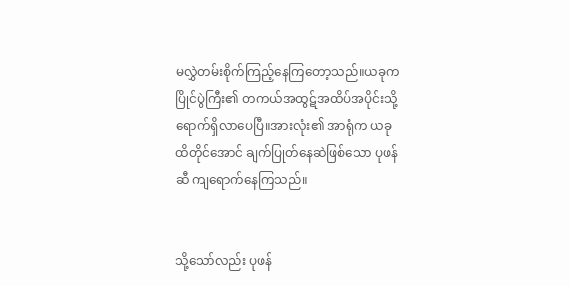မလွှဲတမ်းစိုက်ကြည့်နေကြတော့သည်။ယခုက ပြိုင်ပွဲကြီး၏ တကယ်အထွဋ်အထိပ်အပိုင်းသို့ ရောက်ရှိလာပေပြီ။အားလုံး၏ အာရုံက ယခုထိတိုင်အောင် ချက်ပြုတ်နေဆဲဖြစ်သော ပုဖန်ဆီ ကျရောက်နေကြသည်။


သို့သော်လည်း ပုဖန်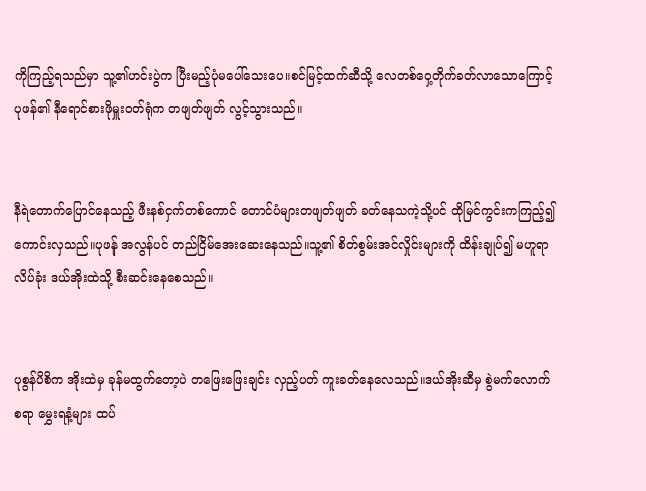ကိုကြည့်ရသည်မှာ သူ့၏ဟင်းပွဲက ပြီးမည့်ပုံမပေါ်သေးပေ။စင်မြင့်ထက်ဆီသို့ လေတစ်ဝှေ့တိုက်ခတ်လာသောကြောင့် ပုဖန်၏ နီရောင်စားဖိုမှူးဝတ်ရုံက တဖျတ်ဖျတ် လွင့်သွားသည်။


နီရဲတောက်ပြောင်နေသည့် ဖီးနစ်ငှက်တစ်ကောင် တောင်ပံများတဖျတ်ဖျတ် ခတ်နေသကဲ့သို့ပင် ထိုမြင်ကွင်းကကြည့်၍ ကောင်းလှသည်။ပုဖန်ု အလွန်ပင် တည်ငြိမ်အေးဆေးနေသည်။သူ့၏ စိတ်စွမ်းအင်လှိုင်းများကို ထိန်းချုပ်၍ မဟူရာလိပ်ခုံး ဒယ်အိုးထဲသို့ စီးဆင်းနေစေသည်။


ပုစွန်ပိစိက အိုးထဲမှ ခုန်မထွက်တော့ပဲ တဖြေးဖြေးချင်း လှည့်ပတ် ကူးခတ်နေလေသည်။ဒယ်အိုးဆီမှ စွဲမက်လောက်စရာ မွှေးရနံ့များ ထပ်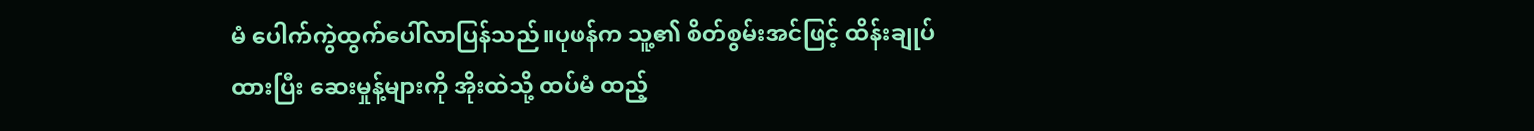မံ ပေါက်ကွဲထွက်ပေါ်လာပြန်သည်။ပုဖန်က သူ့၏ စိတ်စွမ်းအင်ဖြင့် ထိန်းချုပ်ထားပြီး ဆေးမှုန့်များကို အိုးထဲသို့ ထပ်မံ ထည့်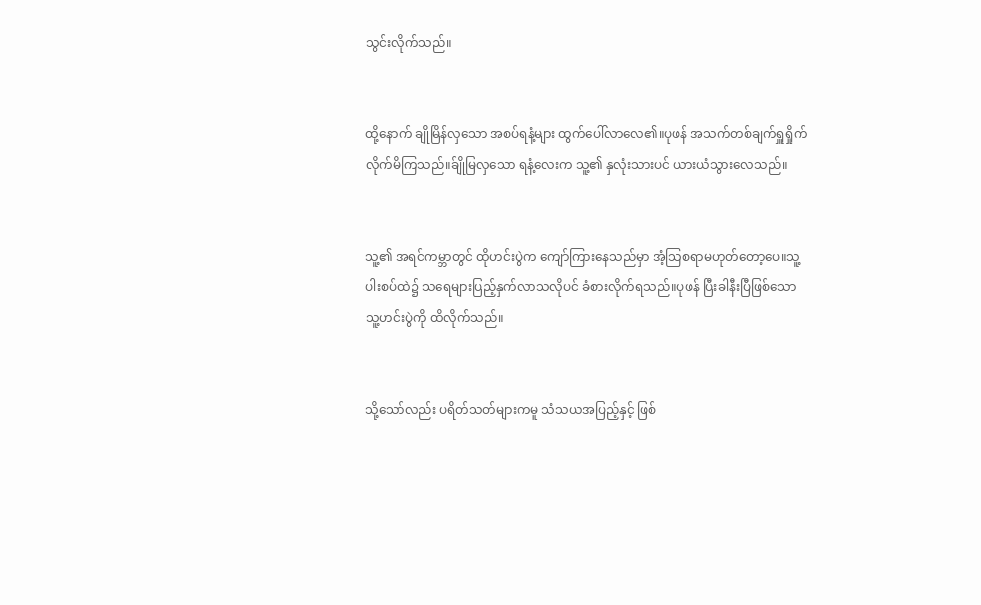သွင်းလိုက်သည်။


ထို့နောက် ချိုမြိန်လှသော အစပ်ရနံ့များ ထွက်ပေါ်လာလေ၏။ပုဖန် အသက်တစ်ချက်ရှူရှိုက်လိုက်မိကြသည်။ခ်ျိုမြလှသော ရနံ့လေးက သူ့၏ နှလုံးသားပင် ယားယံသွားလေသည်။


သူ့၏ အရင်ကမ္ဘာတွင် ထိုဟင်းပွဲက ကျော်ကြားနေသည်မှာ အံ့သြစရာမဟုတ်တော့ပေ။သူ့ပါးစပ်ထဲ၌ သရေများပြည့်နှက်လာသလိုပင် ခံစားလိုက်ရသည်။ပုဖန် ပြီးခါနီးပြီဖြစ်သော သူ့ဟင်းပွဲကို ထိလိုက်သည်။


သို့သော်လည်း ပရိတ်သတ်များကမူ သံသယအပြည့်နှင့် ဖြစ်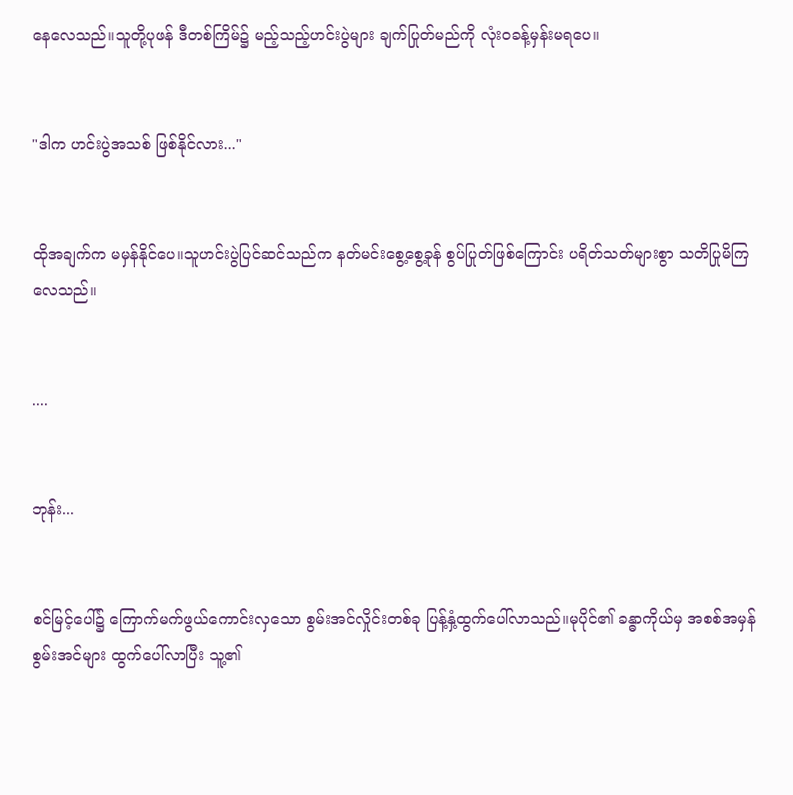နေလေသည်။သူတို့ပုဖန် ဒီတစ်ကြိမ်၌ မည့်သည့်ဟင်းပွဲများ ချက်ပြုတ်မည်ကို လုံးဝခန့်မှန်းမရပေ။


"ဒါက ဟင်းပွဲအသစ် ဖြစ်နိုင်လား..."


ထိုအချက်က မမှန်နိုင်ပေ။သူဟင်းပွဲပြင်ဆင်သည်က နတ်မင်းစွေ့စွေ့ခုန် စွပ်ပြုတ်ဖြစ်ကြောင်း ပရိတ်သတ်များစွာ သတိပြုမိကြလေသည်။


....


ဘုန်း...


စင်မြင့်ပေါ်၌ ကြောက်မက်ဖွယ်ကောင်းလှသော စွမ်းအင်လှိုင်းတစ်ခု ပြန့်နှံ့ထွက်ပေါ်လာသည်။မုပိုင်၏ ခန္ဓာကိုယ်မှ အစစ်အမှန်စွမ်းအင်များ ထွက်ပေါ်လာပြီး သူ့၏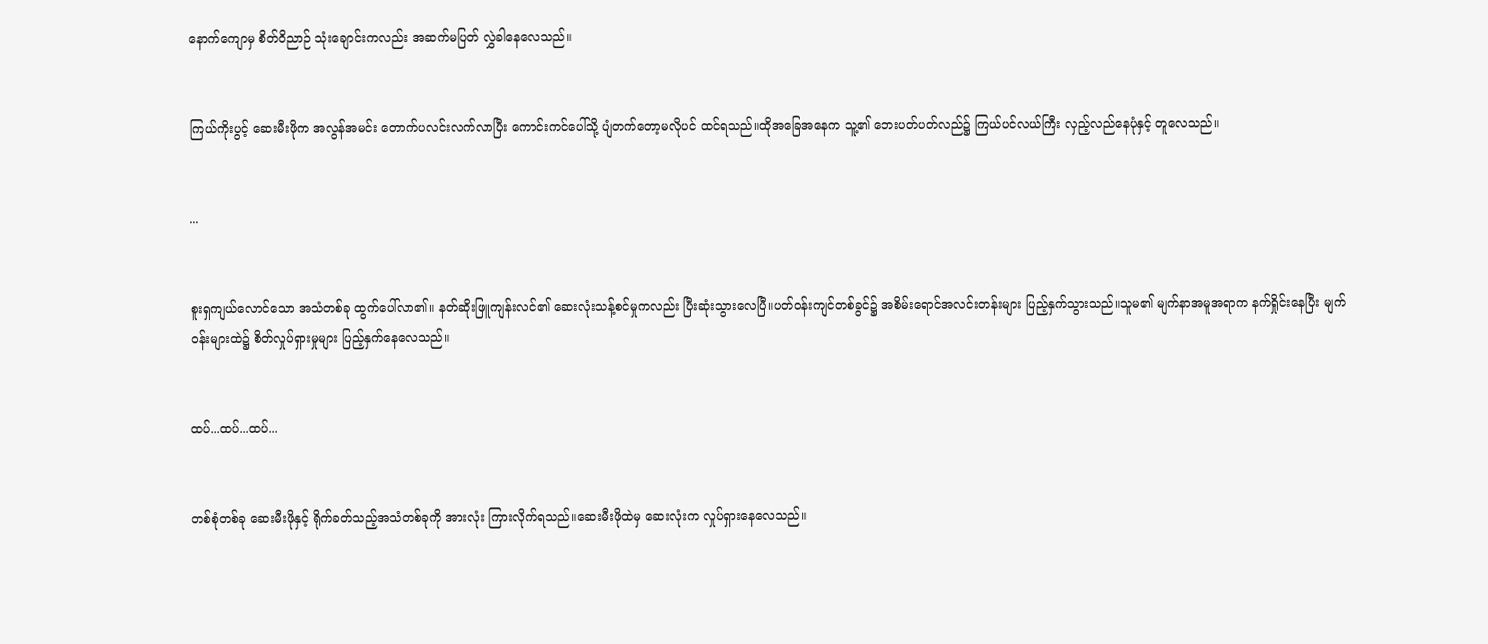နောက်ကျောမှ စိတ်ဝိညာဉ် သုံးချောင်းကလည်း အဆက်မပြတ် လွှဲခါနေလေသည်။


ကြယ်ကိုးပွင့် ဆေးမီးဖိုက အလွန်အမင်း တောက်ပလင်းလက်လာပြီး ကောင်းကင်ပေါ်သို့ ပျံတက်တော့မလိုပင် ထင်ရသည်။ထိုအခြေအနေက သူ့၏ ဘေးပတ်ပတ်လည်၌ ကြယ်ပင်လယ်ကြီး လှည့်လည်နေပုံနှင့် တူလေသည်။


...


စူးရှကျယ်လောင်သော အသံတစ်ခု ထွက်ပေါ်လာ၏။ နတ်ဆိုးဖြူကျန်းလင်၏ ဆေးလုံးသန့်စင်မှုကလည်း ပြီးဆုံးသွားလေပြီ။ပတ်ဝန်းကျင်တစ်ခွင်၌ အစိမ်းရောင်အလင်းတန်းများ ပြည့်နှက်သွားသည်။သူမ၏ မျက်နာအမူအရာက နက်ရှိုင်းနေပြီး မျက်ဝန်းများထဲ၌ စိတ်လှုပ်ရှားမှုများ ပြည့်နှက်နေလေသည်။


ထပ်...ထပ်...ထပ်...


တစ်စုံတစ်ခု ဆေးမီးဖိုနှင့် ရိုက်ခတ်သည့်အသံတစ်ခုကို အားလုံး ကြားလိုက်ရသည်။ဆေးမီးဖိုထဲမှ ဆေးလုံးက လှုပ်ရှားနေလေသည်။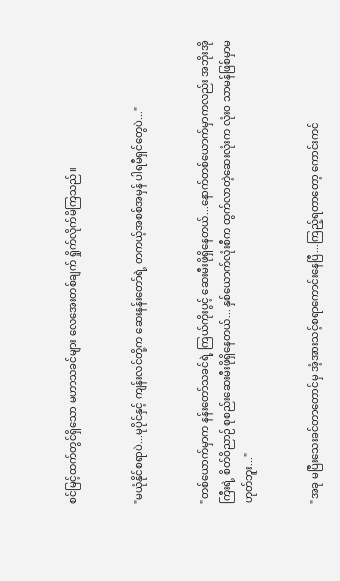စင်မြင့်ထက်တွင်ရှိသော မဟာသခင်များ လေအေးတစ်ချက် ရှိုက်လိုက်မိကြသည်။


"မယုံနိုင်စရာပဲ...မုပိုင်နှင့် ကျန်းလင်တို့က ဆေးနန်းတော်ရဲ့ တကယ့်အစစ်အမှန် ပါရမီရှင်တွေပဲ..."


"တစ်ယောက်မှာက နန်းတော်သခင်ရဲ့ ကြယ်ကိုးပွင့် ဆေးမီးဖိုရှိနေတယ်...နောက်တစ်ယောက်မှာကလည်း အဘိုးအိုကြီးရဲ့ စိတ်ဝိညာဉ် စုစည်းဆေးမီးဖိုရှိနေတယ်... နှစ်ယောက်လုံးစီက ထွက်လာတဲ့ဆေးလုံးက လုံးဝ သာမန်ဖြစ်မှာမဟုတ်ဘူး..."


"အခု မပြီးသေးခင်တာတောင်မှ အံ့အားသင့်စရာကောင်းနေပြီ...ကြည့်ရတာတော့ ကောင်းကင်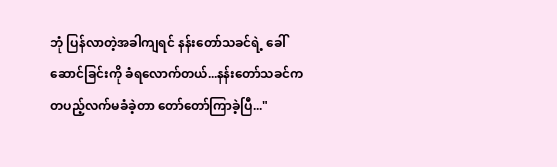ဘုံ ပြန်လာတဲ့အခါကျရင် နန်းတော်သခင်ရဲ့ ခေါ်ဆောင်ခြင်းကို ခံရလောက်တယ်...နန်းတော်သခင်က တပည့်လက်မခံခဲ့တာ တော်တော်ကြာခဲ့ပြီ..."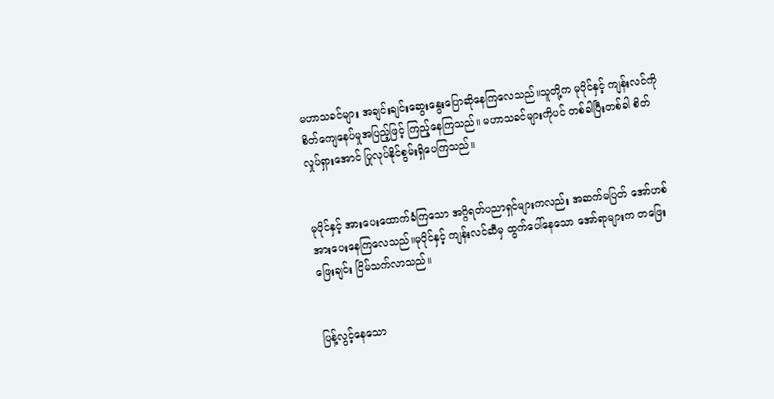မဟာသခင်များ အချင်းချင်းဆွေးနွေးပြောဆိုနေကြလေသည်။သူတို့က မုပိုင်နှင့် ကျန်းလင်ကို စိတ်ကျေနေပ်မှုအပြည့်ဖြင့် ကြည့်နေကြသည်။ မဟာသခင်များကိုပင် တစ်ခါပြီးတစ်ခါ စိတ်လှုပ်ရှားအောင် ပြုလုပ်နိုင်စွမ်းရှိပေကြသည်။


မုပိုင်နှင့် အားပေးထောက်ခံကြသော အဂ္ဂိရတ်ပညာရှင်များကလည်း အဆက်မပြတ် အော်ဟစ်အားပေးနေကြလေသည်။မုပိုင်နှင့် ကျန်းလင်ဆီမှ ထွက်ပေါ်နေသော အော်ရာများက တဖြေးဖြေးချင်း ငြိမ်သက်လာသည်။


ပြန့်လွင့်နေသော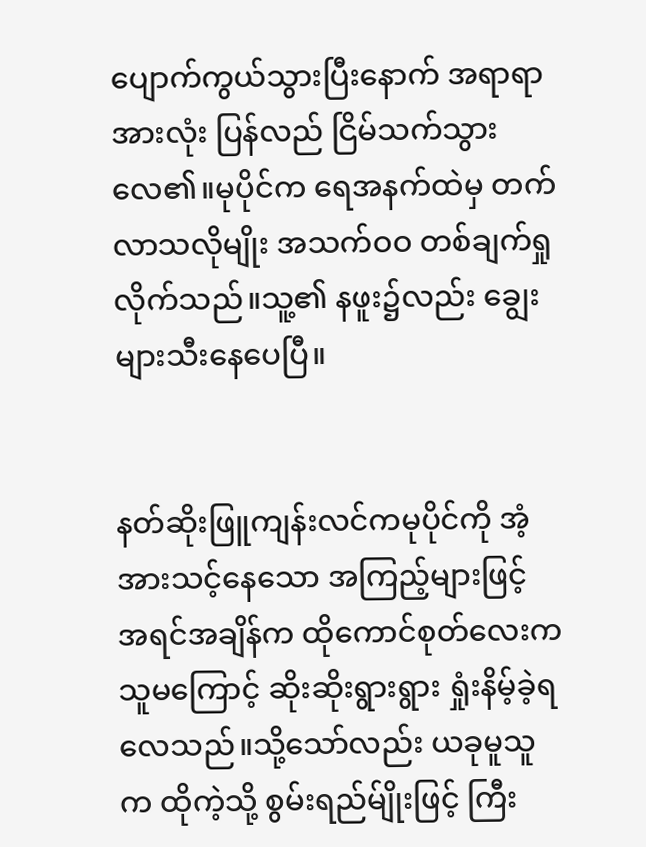ပျောက်ကွယ်သွားပြီးနောက် အရာရာအားလုံး ပြန်လည် ငြိမ်သက်သွားလေ၏။မုပိုင်က ရေအနက်ထဲမှ တက်လာသလိုမျိုး အသက်ဝဝ တစ်ချက်ရှုလိုက်သည်။သူ့၏ နဖူး၌လည်း ချွေးများသီးနေပေပြီ။


နတ်ဆိုးဖြူကျန်းလင်ကမုပိုင်ကို အံ့အားသင့်နေသော အကြည့်များဖြင့် အရင်အချိန်က ထိုကောင်စုတ်လေးက သူမကြောင့် ဆိုးဆိုးရွားရွား ရှုံးနိမ့်ခဲ့ရလေသည်။သို့သော်လည်း ယခုမူသူက ထိုကဲ့သို့ စွမ်းရည်မ်ျိုးဖြင့် ကြီး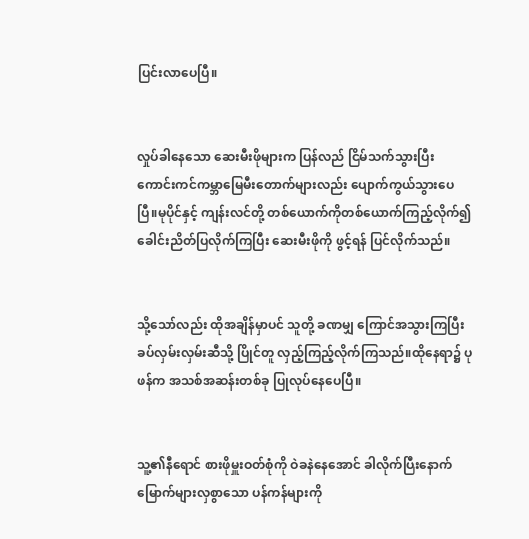ပြင်းလာပေပြီ။


လှုပ်ခါနေသော ဆေးမီးဖိုများက ပြန်လည် ငြိမ်သက်သွားပြီး ကောင်းကင်ကမ္ဘာမြေမီးတောက်များလည်း ပျောက်ကွယ်သွားပေပြီ။မုပိုင်နှင့် ကျန်းလင်တို့ တစ်ယောက်ကိုတစ်ယောက်ကြည့်လိုက်၍ ခေါင်းညိတ်ပြလိုက်ကြပြီး ဆေးမီးဖိုကို ဖွင့်ရန် ပြင်လိုက်သည်။


သို့သော်လည်း ထိုအချိန်မှာပင် သူတို့ ခဏမျှ ကြောင်အသွားကြပြီး ခပ်လှမ်းလှမ်းဆီသို့ ပြိုင်တူ လှည့်ကြည့်လိုက်ကြသည်။ထိုနေရာ၌ ပုဖန်က အသစ်အဆန်းတစ်ခု ပြုလုပ်နေပေပြီ။


သူ့၏နီရောင် စားဖိုမှူးဝတ်စုံကို ဝဲခနဲနေအောင် ခါလိုက်ပြီးနောက် မြောက်များလှစွာသော ပန်ကန်များကို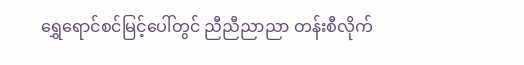ရွှေရောင်စင်မြင့်ပေါ်တွင် ညီညီညာညာ တန်းစီလိုက်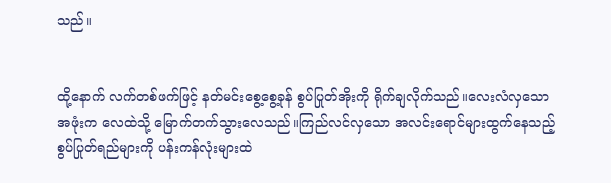သည်။


ထို့နောက် လက်တစ်ဖက်ဖြင့် နတ်မင်းစွေ့စွေ့ခုန် စွပ်ပြုတ်အိုးကို ရိုက်ချလိုက်သည်။လေးလံလှသော အဖုံးက လေထဲသို့ မြောက်တက်သွားလေသည်။ကြည်လင်လှသော အလင်းရောင်များထွက်နေသည့် စွပ်ပြုတ်ရည်များကို ပန်းကန်လုံးများထဲ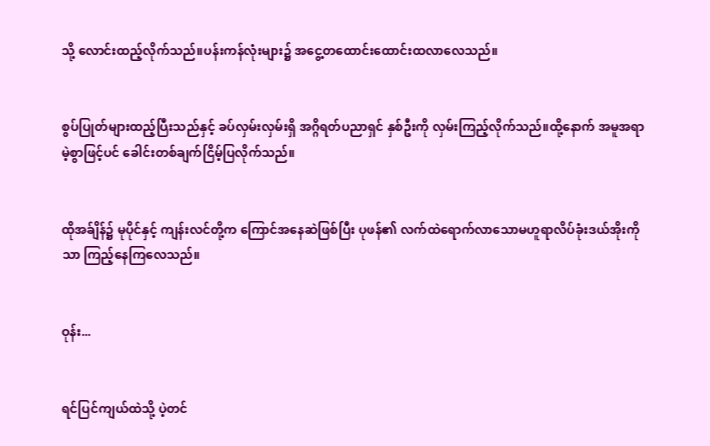သို့ လောင်းထည့်လိုက်သည်။ပန်းကန်လုံးများ၌ အငွေ့တထောင်းထောင်းထလာလေသည်။


စွပ်ပြုတ်များထည့်ပြီးသည်နှင့် ခပ်လှမ်းလှမ်းရှိ အဂ္ဂိရတ်ပညာရှင် နှစ်ဦးကို လှမ်းကြည့်လိုက်သည်။ထို့နောက် အမူအရာမဲ့စွာဖြင့်ပင် ခေါင်းတစ်ချက်ငြိမ့်ပြလိုက်သည်။


ထိုအခ်ျိန်၌ မုပိုင်နှင့် ကျန်းလင်တို့က ကြောင်အနေဆဲဖြစ်ပြီး ပုဖန်၏ လက်ထဲရောက်လာသောမဟူရာလိပ်ခုံးဒယ်အိုးကိုသာ ကြည့်နေကြလေသည်။


ဝုန်း...


ရင်ပြင်ကျယ်ထဲသို့ ပဲ့တင်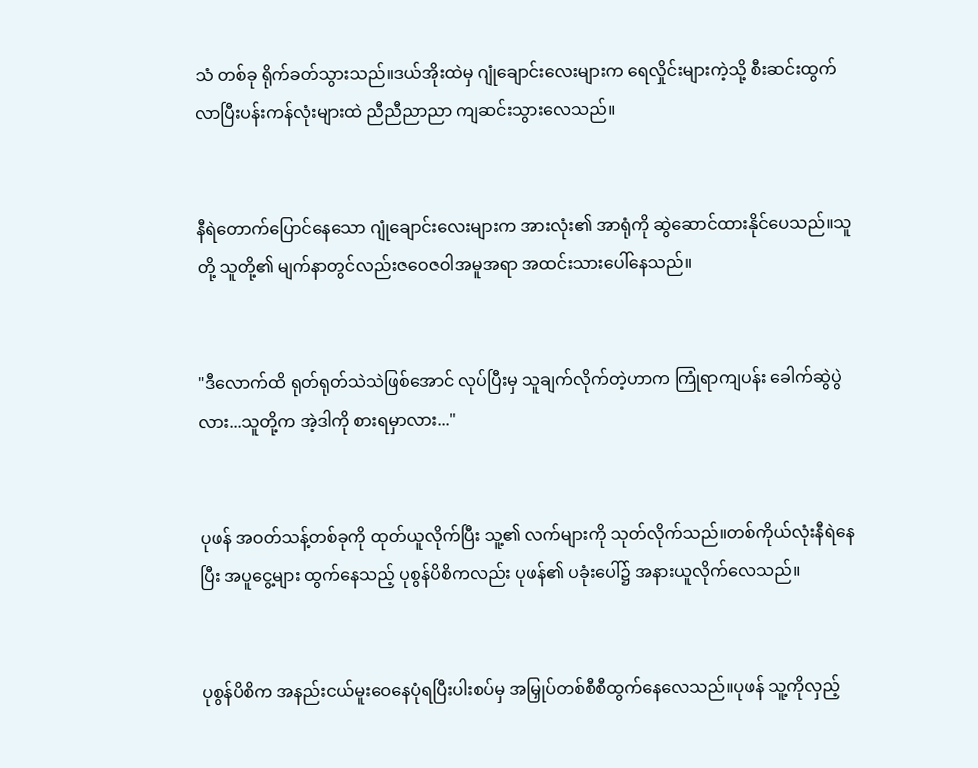သံ တစ်ခု ရိုက်ခတ်သွားသည်။ဒယ်အိုးထဲမှ ဂျုံချောင်းလေးများက ရေလှိုင်းများကဲ့သို့ စီးဆင်းထွက်လာပြီးပန်းကန်လုံးများထဲ ညီညီညာညာ ကျဆင်းသွားလေသည်။


နီရဲတောက်ပြောင်နေသော ဂျုံချောင်းလေးများက အားလုံး၏ အာရုံကို ဆွဲဆောင်ထားနိုင်ပေသည်။သူတို့ သူတို့၏ မျက်နာတွင်လည်းဇဝေဇဝါအမူအရာ အထင်းသားပေါ်နေသည်။


"ဒီလောက်ထိ ရုတ်ရုတ်သဲသဲဖြစ်အောင် လုပ်ပြီးမှ သူချက်လိုက်တဲ့ဟာက ကြုံရာကျပန်း ခေါက်ဆွဲပွဲလား...သူတို့က အဲ့ဒါကို စားရမှာလား..."


ပုဖန် အဝတ်သန့်တစ်ခုကို ထုတ်ယူလိုက်ပြီး သူ့၏ လက်များကို သုတ်လိုက်သည်။တစ်ကိုယ်လုံးနီရဲနေပြီး အပူငွေ့များ ထွက်နေသည့် ပုစွန်ပိစိကလည်း ပုဖန်၏ ပခုံးပေါ်၌ အနားယူလိုက်လေသည်။


ပုစွန်ပိစိက အနည်းငယ်မူးဝေနေပုံရပြီးပါးစပ်မှ အမြှုပ်တစ်စီစီထွက်နေလေသည်။ပုဖန် သူ့ကိုလှည့်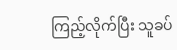ကြည့်လိုက်ပြီး သူခပ်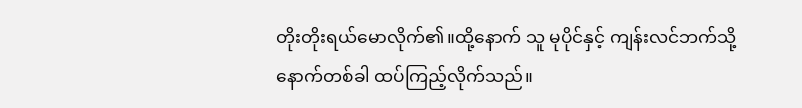တိုးတိုးရယ်မောလိုက်၏။ထို့နောက် သူ မုပိုင်နှင့် ကျန်းလင်ဘက်သို့ နောက်တစ်ခါ ထပ်ကြည့်လိုက်သည်။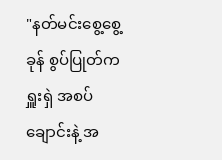"နတ်မင်းစွေ့စွေ့ခုန် စွပ်ပြုတ်က ရှူးရှဲ အစပ်ချောင်းနဲ့ အ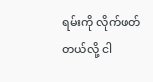ရမ်းကို လိုက်ဖတ်တယ်လို့ ငါ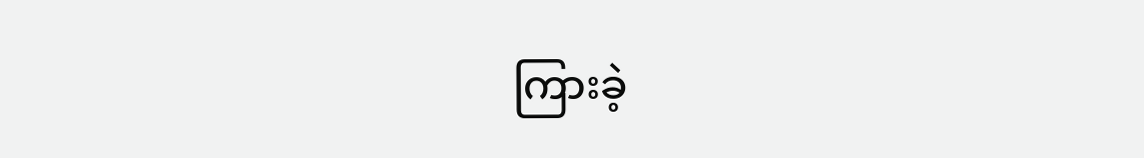ကြားခဲ့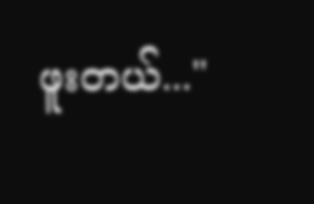ဖူးတယ်..."